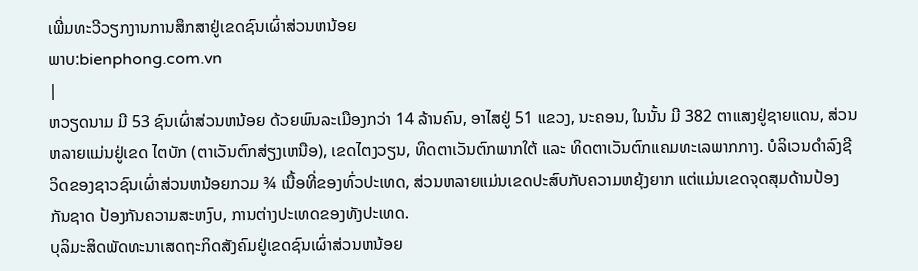ເພີ່ມທະວີວຽກງານການສຶກສາຢູ່ເຂດຊົນເຜົ່າສ່ວນຫນ້ອຍ
ພາບ:bienphong.com.vn
|
ຫວຽດນາມ ມີ 53 ຊົນເຜົ່າສ່ວນຫນ້ອຍ ດ້ວຍພົນລະເມືອງກວ່າ 14 ລ້ານຄົນ, ອາໄສຢູ່ 51 ແຂວງ, ນະຄອນ, ໃນນັ້ນ ມີ 382 ຕາແສງຢູ່ຊາຍແດນ, ສ່ວນຫລາຍແມ່ນຢູ່ເຂດ ໄຕບັກ (ຕາເວັນຕົກສ່ຽງເຫນືອ), ເຂດໄຕງວຽນ, ທິດຕາເວັນຕົກພາກໃຕ້ ແລະ ທິດຕາເວັນຕົກແຄມທະເລພາກກາງ. ບໍລິເວນດຳລົງຊີວິດຂອງຊາວຊົນເຜົ່າສ່ວນຫນ້ອຍກວມ ¾ ເນື້ອທີ່ຂອງທົ່ວປະເທດ, ສ່ວນຫລາຍແມ່ນເຂດປະສົບກັບຄວາມຫຍຸ້ງຍາກ ແຕ່ແມ່ນເຂດຈຸດສຸມດ້ານປ້ອງກັນຊາດ ປ້ອງກັນຄວາມສະຫງົບ, ການຕ່າງປະເທດຂອງທັງປະເທດ.
ບຸລິມະສິດພັດທະນາເສດຖະກິດສັງຄົມຢູ່ເຂດຊົນເຜົ່າສ່ວນຫນ້ອຍ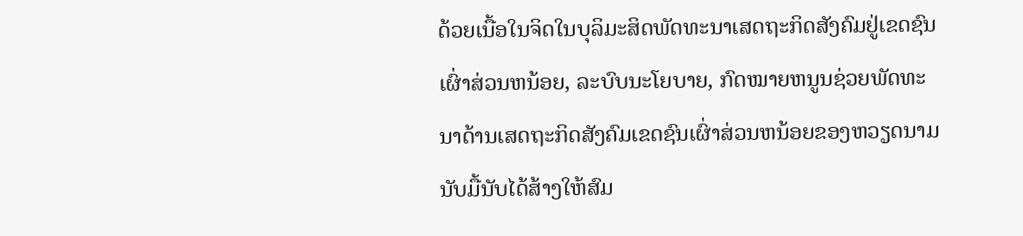ດ້ວຍເນື້ອໃນຈິດໃນບຸລິມະສິດພັດທະນາເສດຖະກິດສັງຄົມຢູ່ເຂດຊົນເຜົ່າສ່ວນຫນ້ອຍ, ລະບົບນະໂຍບາຍ, ກົດໝາຍຫນູນຊ່ວຍພັດທະນາດ້ານເສດຖະກິດສັງຄົມເຂດຊົນເຜົ່າສ່ວນຫນ້ອຍຂອງຫວຽດນາມ ນັບມື້ນັບໄດ້ສ້າງໃຫ້ສົມ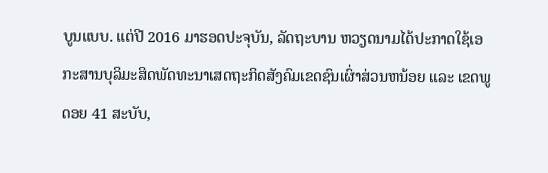ບູນແບບ. ແຕ່ປີ 2016 ມາຮອດປະຈຸບັນ, ລັດຖະບານ ຫວຽດນາມໄດ້ປະກາດໃຊ້ເອກະສານບຸລິມະສິດພັດທະນາເສດຖະກິດສັງຄົມເຂດຊົນເຜົ່າສ່ວນຫນ້ອຍ ແລະ ເຂດພູດອຍ 41 ສະບັບ,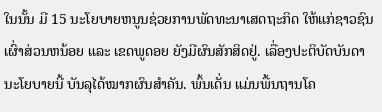ໃນນັ້ນ ມີ 15 ນະໂຍບາຍຫນູນຊ່ວຍການພັດທະນາເສດຖະກິດ ໃຫ້ແກ່ຊາວຊົນເຜົ່າສ່ວນຫນ້ອຍ ແລະ ເຂດພູດອຍ ຍັງມີຜົນສັກສິດຢູ່. ເລື່ອງປະຕິບັດບັນດານະໂຍບາຍນີ້ ບັນລຸໄດ້ໝາກຜົນສຳຄັນ. ພົ້ນເດັ່ນ ແມ່ນພື້ນຖານໂຄ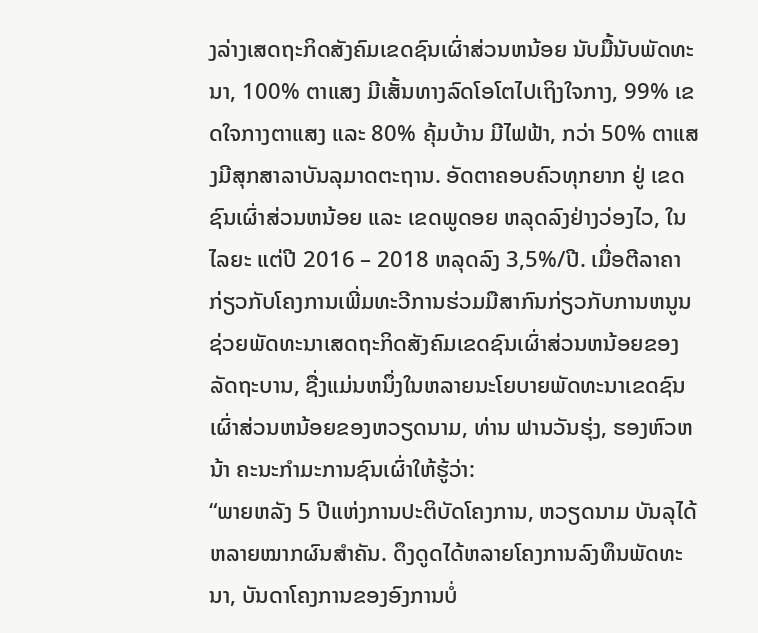ງລ່າງເສດຖະກິດສັງຄົມເຂດຊົນເຜົ່າສ່ວນຫນ້ອຍ ນັບມື້ນັບພັດທະນາ, 100% ຕາແສງ ມີເສັ້ນທາງລົດໂອໂຕໄປເຖິງໃຈກາງ, 99% ເຂດໃຈກາງຕາແສງ ແລະ 80% ຄຸ້ມບ້ານ ມີໄຟຟ້າ, ກວ່າ 50% ຕາແສງມີສຸກສາລາບັນລຸມາດຕະຖານ. ອັດຕາຄອບຄົວທຸກຍາກ ຢູ່ ເຂດຊົນເຜົ່າສ່ວນຫນ້ອຍ ແລະ ເຂດພູດອຍ ຫລຸດລົງຢ່າງວ່ອງໄວ, ໃນໄລຍະ ແຕ່ປີ 2016 – 2018 ຫລຸດລົງ 3,5%/ປີ. ເມື່ອຕີລາຄາກ່ຽວກັບໂຄງການເພີ່ມທະວີການຮ່ວມມືສາກົນກ່ຽວກັບການຫນູນຊ່ວຍພັດທະນາເສດຖະກິດສັງຄົມເຂດຊົນເຜົ່າສ່ວນຫນ້ອຍຂອງລັດຖະບານ, ຊື່ງແມ່ນຫນຶ່ງໃນຫລາຍນະໂຍບາຍພັດທະນາເຂດຊົນເຜົ່າສ່ວນຫນ້ອຍຂອງຫວຽດນາມ, ທ່ານ ຟານວັນຮຸ່ງ, ຮອງຫົວຫນ້າ ຄະນະກຳມະການຊົນເຜົ່າໃຫ້ຮູ້ວ່າ:
“ພາຍຫລັງ 5 ປີແຫ່ງການປະຕິບັດໂຄງການ, ຫວຽດນາມ ບັນລຸໄດ້ຫລາຍໝາກຜົນສຳຄັນ. ດຶງດູດໄດ້ຫລາຍໂຄງການລົງທຶນພັດທະນາ, ບັນດາໂຄງການຂອງອົງການບໍ່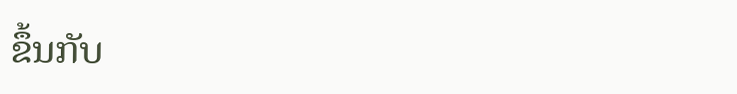ຂຶ້ນກັບ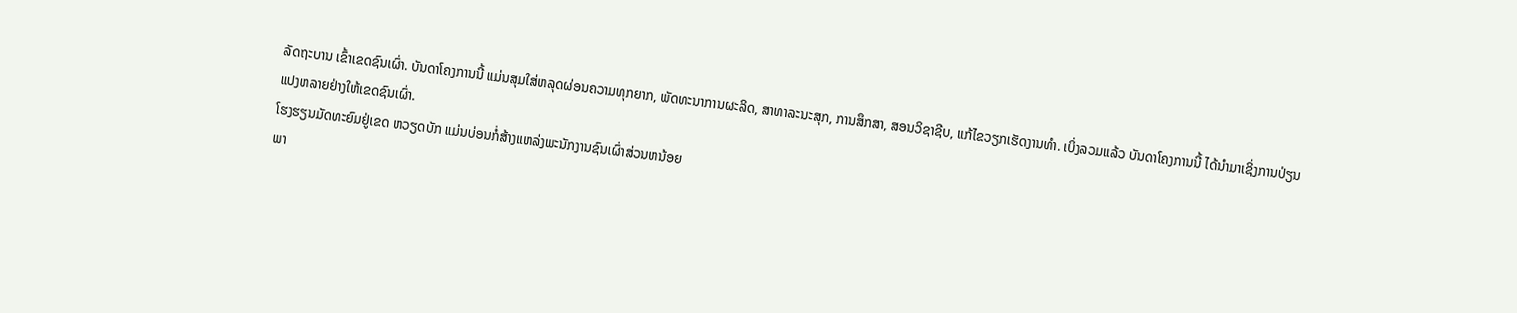ລັດຖະບານ ເຂົ້າເຂດຊົນເຜົ່າ. ບັນດາໂຄງການນີ້ ແມ່ນສຸມໃສ່ຫລຸດຜ່ອນຄວາມທຸກຍາກ, ພັດທະນາການຜະລິດ, ສາທາລະນະສຸກ, ການສຶກສາ, ສອນວິຊາຊີບ, ແກ້ໄຂວຽກເຮັດງານທຳ. ເບິ່ງລວມແລ້ວ ບັນດາໂຄງການນີ້ ໄດ້ນຳມາເຊິ່ງການປ່ຽນແປງຫລາຍຢ່າງໃຫ້ເຂດຊົນເຜົ່າ.
ໂຮງຮຽນມັດທະຍົມຢູ່ເຂດ ຫວຽດບັກ ແມ່ນບ່ອນກໍ່ສ້າງແຫລ່ງພະນັກງານຊົນເຜົ່າສ່ວນຫນ້ອຍ
ພາ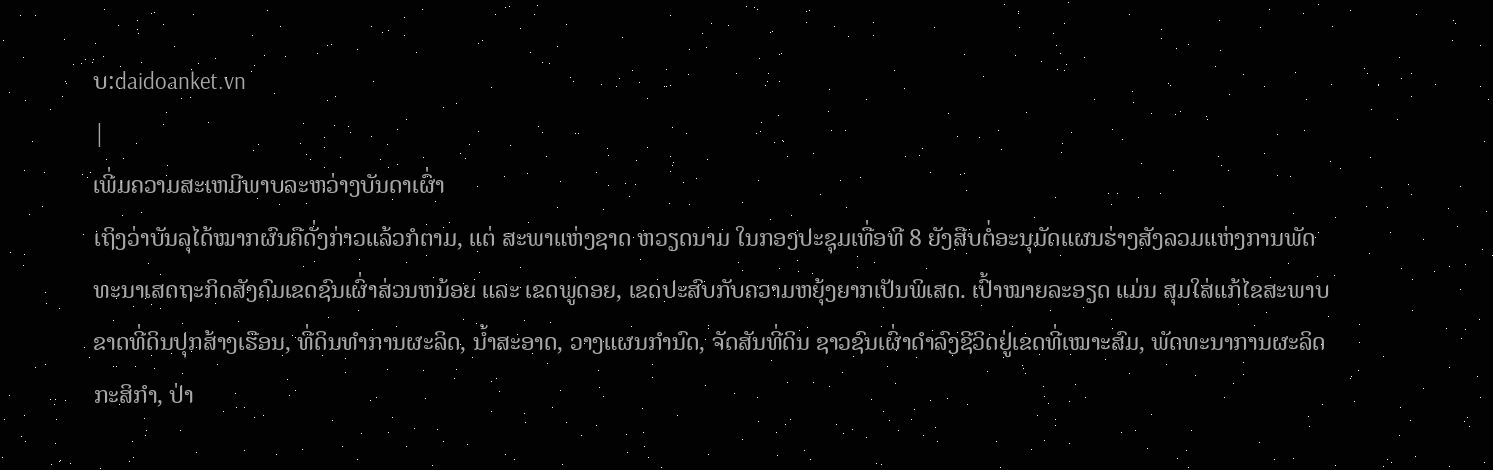ບ:daidoanket.vn
|
ເພີ່ມຄວາມສະເຫມີພາບລະຫວ່າງບັນດາເຜົ່າ
ເຖິງວ່າບັນລຸໄດ້ໝາກຜົນຄືດັ່ງກ່າວແລ້ວກໍຕາມ, ແຕ່ ສະພາແຫ່ງຊາດ ຫວຽດນາມ ໃນກອງປະຊຸມເທື່ອທີ 8 ຍັງສືບຕໍ່ອະນຸມັດແຜນຮ່າງສັງລວມແຫ່ງການພັດທະນາເສດຖະກິດສັງຄົມເຂດຊົນເຜົ່າສ່ວນຫນ້ອຍ ແລະ ເຂດພູດອຍ, ເຂດປະສົບກັບຄວາມຫຍຸ້ງຍາກເປັນພິເສດ. ເປົ້າໝາຍລະອຽດ ແມ່ນ ສຸມໃສ່ແກ້ໄຂສະພາບຂາດທີ່ດິນປຸກສ້າງເຮືອນ, ທີ່ດິນທຳການຜະລິດ, ນ້ຳສະອາດ, ວາງແຜນກຳນົດ, ຈັດສັນທີ່ດິນ ຊາວຊົນເຜົ່າດຳລົງຊີວິດຢູ່ເຂດທີ່ເໝາະສົມ, ພັດທະນາການຜະລິດກະສິກຳ, ປ່າ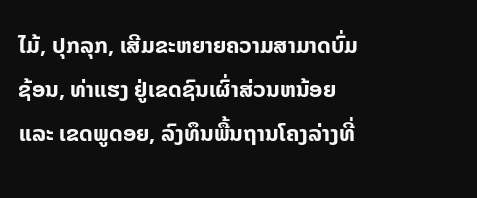ໄມ້, ປຸກລຸກ, ເສີມຂະຫຍາຍຄວາມສາມາດບົ່ມຊ້ອນ, ທ່າແຮງ ຢູ່ເຂດຊົນເຜົ່າສ່ວນຫນ້ອຍ ແລະ ເຂດພູດອຍ, ລົງທຶນພື້ນຖານໂຄງລ່າງທີ່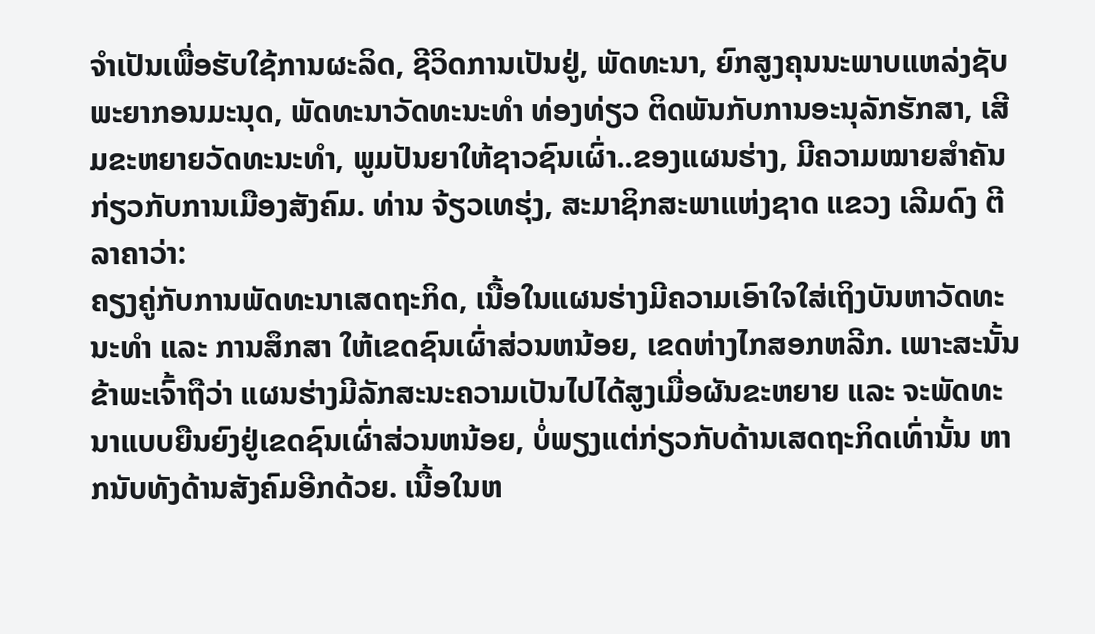ຈຳເປັນເພື່ອຮັບໃຊ້ການຜະລິດ, ຊີວິດການເປັນຢູ່, ພັດທະນາ, ຍົກສູງຄຸນນະພາບແຫລ່ງຊັບພະຍາກອນມະນຸດ, ພັດທະນາວັດທະນະທຳ ທ່ອງທ່ຽວ ຕິດພັນກັບການອະນຸລັກຮັກສາ, ເສີມຂະຫຍາຍວັດທະນະທຳ, ພູມປັນຍາໃຫ້ຊາວຊົນເຜົ່າ..ຂອງແຜນຮ່າງ, ມີຄວາມໝາຍສຳຄັນກ່ຽວກັບການເມືອງສັງຄົມ. ທ່ານ ຈ້ຽວເທຮຸ່ງ, ສະມາຊິກສະພາແຫ່ງຊາດ ແຂວງ ເລີມດົງ ຕີລາຄາວ່າ:
ຄຽງຄູ່ກັບການພັດທະນາເສດຖະກິດ, ເນື້ອໃນແຜນຮ່າງມີຄວາມເອົາໃຈໃສ່ເຖິງບັນຫາວັດທະນະທຳ ແລະ ການສຶກສາ ໃຫ້ເຂດຊົນເຜົ່າສ່ວນຫນ້ອຍ, ເຂດຫ່າງໄກສອກຫລີກ. ເພາະສະນັ້ນ ຂ້າພະເຈົ້າຖືວ່າ ແຜນຮ່າງມີລັກສະນະຄວາມເປັນໄປໄດ້ສູງເມື່ອຜັນຂະຫຍາຍ ແລະ ຈະພັດທະນາແບບຍືນຍົງຢູ່ເຂດຊົນເຜົ່າສ່ວນຫນ້ອຍ, ບໍ່ພຽງແຕ່ກ່ຽວກັບດ້ານເສດຖະກິດເທົ່ານັ້ນ ຫາກນັບທັງດ້ານສັງຄົມອີກດ້ວຍ. ເນື້ອໃນຫ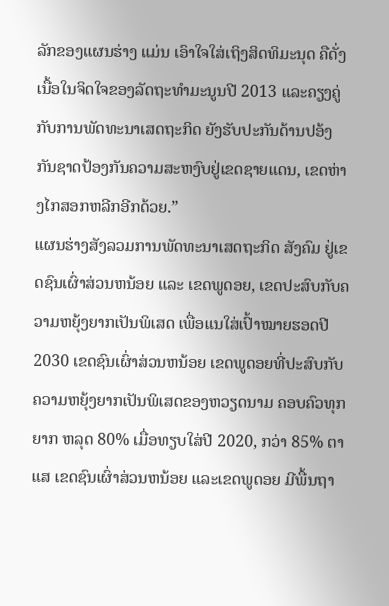ລັກຂອງແຜນຮ່າງ ແມ່ນ ເອົາໃຈໃສ່ເຖິງສິດທິມະນຸດ ຄືດັ່ງເນື້ອໃນຈິດໃຈຂອງລັດຖະທຳມະນູນປີ 2013 ແລະຄຽງຄູ່ກັບການພັດທະນາເສດຖະກິດ ຍັງຮັບປະກັນດ້ານປອ້ງກັນຊາດປ້ອງກັນຄວາມສະຫງົບຢູ່ເຂດຊາຍແດນ, ເຂດຫ່າງໄກສອກຫລີກອີກດ້ວຍ.”
ແຜນຮ່າງສັງລວມການພັດທະນາເສດຖະກິດ ສັງຄົມ ຢູ່ເຂດຊົນເຜົ່າສ່ວນຫນ້ອຍ ແລະ ເຂດພູດອຍ, ເຂດປະສົບກັບຄວາມຫຍຸ້ງຍາກເປັນພິເສດ ເພື່ອແນໃສ່ເປົ້າໝາຍຮອດປີ 2030 ເຂດຊົນເຜົ່າສ່ວນຫນ້ອຍ ເຂດພູດອຍທີ່ປະສົບກັບຄວາມຫຍຸ້ງຍາກເປັນພິເສດຂອງຫວຽດນາມ ຄອບຄົວທຸກຍາກ ຫລຸດ 80% ເມື່ອທຽບໃສ່ປີ 2020, ກວ່າ 85% ຕາແສ ເຂດຊົນເຜົ່າສ່ວນຫນ້ອຍ ແລະເຂດພູດອຍ ມີພື້ນຖາ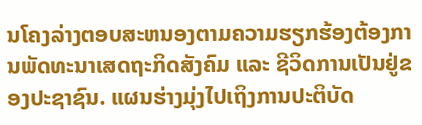ນໂຄງລ່າງຕອບສະຫນອງຕາມຄວາມຮຽກຮ້ອງຕ້ອງການພັດທະນາເສດຖະກິດສັງຄົມ ແລະ ຊີວິດການເປັນຢູ່ຂອງປະຊາຊົນ. ແຜນຮ່າງມຸ່ງໄປເຖິງການປະຕິບັດ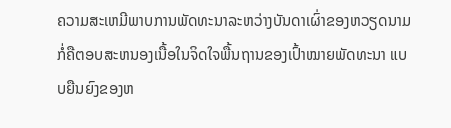ຄວາມສະເຫມີພາບການພັດທະນາລະຫວ່າງບັນດາເຜົ່າຂອງຫວຽດນາມ ກໍ່ຄືຕອບສະຫນອງເນື້ອໃນຈິດໃຈພື້ນຖານຂອງເປົ້າໝາຍພັດທະນາ ແບບຍືນຍົງຂອງຫ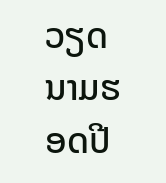ວຽດນາມຮອດປີ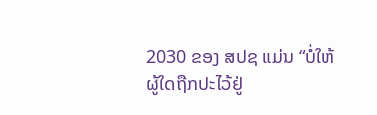2030 ຂອງ ສປຊ ແມ່ນ “ບໍ່ໃຫ້ຜູ້ໃດຖືກປະໄວ້ຢູ່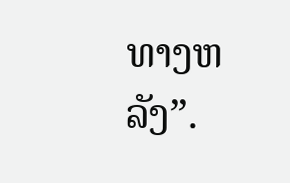ທາງຫລັງ”.